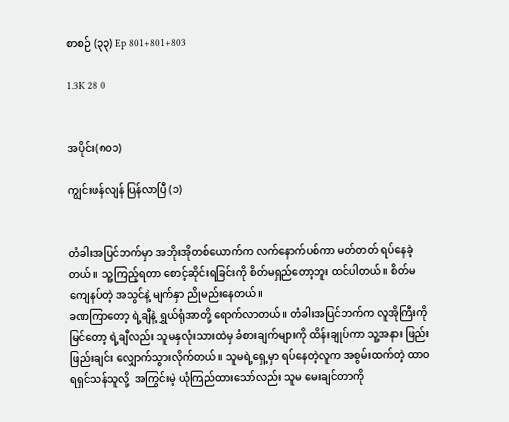စာစဉ် (၃၃) Ep 801+801+803

1.3K 28 0


အပိုင်း(၈၀၁)

ကျွင်းဖန်လျန် ပြန်လာပြီ (၁)


တံခါးအပြင်ဘက်မှာ အဘိုးအိုတစ်ယောက်က လက်နောက်ပစ်ကာ မတ်တတ် ရပ်နေခဲ့တယ်။ သူ့ကြည့်ရတာ စောင့်ဆိုင်းရခြင်းကို စိတ်မရှည်တော့ဘူး ထင်ပါတယ်။ စိတ်မကျေနပ်တဲ့ အသွင်နဲ့ မျက်နှာ ညိုမည်းနေတယ်။
ခဏကြာတော့ ရဲ့ချီနဲ့ ရွှယ်ရုံအာတို့ ရောက်လာတယ်။ တံခါးအပြင်ဘက်က လူအိုကြီးကို မြင်တော့ ရဲ့ချီလည်း သူမနှလုံးသားထဲမှ ခံစားချက်များကို ထိန်းချုပ်ကာ သူ့အနား ဖြည်းဖြည်းချင်း လျှောက်သွားလိုက်တယ်။ သူမရဲ့ရှေ့မှာ ရပ်နေတဲ့လူက အစွမ်းထက်တဲ့ ထာဝရရှင်သန်သူလို့  အကြွင်းမဲ့ ယုံကြည်ထားသော်လည်း သူမ မေးချင်တာကို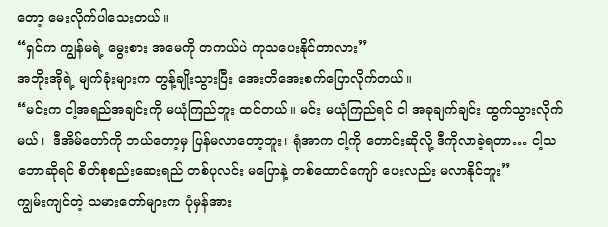တော့ မေးလိုက်ပါသေးတယ်။
“ရှင်က ကျွန်မရဲ့ မွေးစား အမေကို တကယ်ပဲ ကုသပေးနိုင်တာလား”
အဘိုးအိုရဲ့ မျက်ခုံးများက တွန့်ချိုးသွားပြီး အေးတိအေးစက်ပြောလိုက်တယ်။
“မင်းက ငါ့အရည်အချင်းကို မယုံကြည်ဘူး ထင်တယ်။ မင်း မယုံကြည်ရင် ငါ အခုချက်ချင်း ထွက်သွားလိုက်မယ်၊  ဒီအိမ်တော်ကို ဘယ်တော့မှ ပြန်မလာတော့ဘူး၊ ရုံအာက ငါ့ကို တောင်းဆိုလို့ ဒီကိုလာခဲ့ရတာ… ငါ့သဘောဆိုရင် စိတ်စုစည်းဆေးရည် တစ်ပုလင်း မပြောနဲ့ တစ်ထောင်ကျော် ပေးလည်း မလာနိုင်ဘူး”
ကျွမ်းကျင်တဲ့ သမားတော်များက ပုံမှန်အား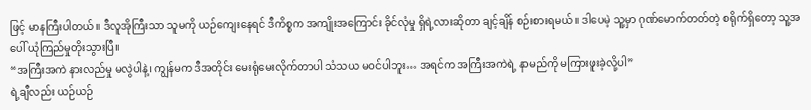ဖြင့် မာနကြီးပါတယ်။ ဒီလူအိုကြီးသာ သူမကို ယဉ်ကျေးနေရင် ဒီကိစ္စက အကျိုးအကြောင်း ခိုင်လုံမှု ရှိရဲ့လားဆိုတာ ချင့်ချိန် စဉ်းစားရမယ်။ ဒါပေမဲ့ သူ့မှာ ဂုဏ်မောက်တတ်တဲ့ စရိုက်ရှိတော့ သူ့အပေါ် ယုံကြည်မှုတိုးသွားပြီ။
“အကြီးအကဲ နားလည်မှု မလွဲပါနဲ့၊ ကျွန်မက ဒီအတိုင်း မေးရုံမေးလိုက်တာပါ သံသယ မဝင်ပါဘူး… အရင်က အကြီးအကဲရဲ့ နာမည်ကို မကြားဖူးခဲ့လို့ပါ”
ရဲ့ချီလည်း ယဉ်ယဉ်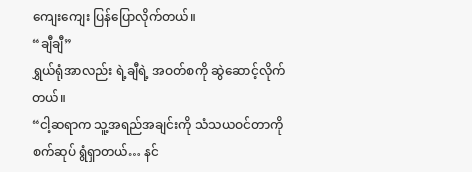ကျေးကျေး ပြန်ပြောလိုက်တယ်။
“ချီချီ”
ရွှယ်ရုံအာလည်း ရဲ့ချီရဲ့ အဝတ်စကို ဆွဲဆောင့်လိုက်တယ်။
“ငါ့ဆရာက သူ့အရည်အချင်းကို သံသယဝင်တာကို စက်ဆုပ် ရွံရှာတယ်… နင်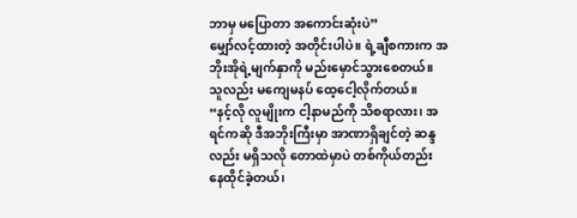ဘာမှ မပြောတာ အကောင်းဆုံးပဲ”
မျှော်လင့်ထားတဲ့ အတိုင်းပါပဲ။ ရဲ့ချီစကားက အဘိုးအိုရဲ့မျက်နှာကို မည်းမှောင်သွားစေတယ်။
သူလည်း မကျေမနပ် ထေ့ငေါ့လိုက်တယ်။
“နင့်လို လူမျိုးက ငါ့နာမည်ကို သိစရာလား၊ အရင်ကဆို ဒီအဘိုးကြီးမှာ အာဏာရှိချင်တဲ့ ဆန္ဒလည်း မရှိသလို တောထဲမှာပဲ တစ်ကိုယ်တည်း နေထိုင်ခဲ့တယ်၊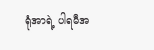ရုံအာရဲ့ ပါရမီအ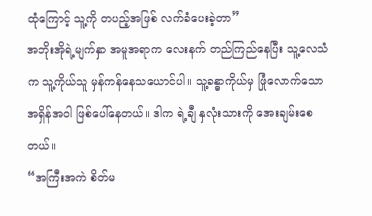ထုံကြောင့် သူ့ကို တပည့်အဖြစ် လက်ခံပေးခဲ့တာ”
အဘိုးအိုရဲ့မျက်နှာ အမူအရာက လေးနက် တည်ကြည်နေပြီး သူ့လေသံက သူ့ကိုယ်သူ မှန်ကန်နေသယောင်ပါ။ သူ့ခန္ဓာကိုယ်မှ ဖြုံလောက်သော အရှိန်အဝါ ဖြစ်ပေါ်နေတယ်။ ဒါက ရဲ့ချီ နှလုံးသားကို အေးချမ်းစေတယ်။
“အကြီးအကဲ စိတ်မ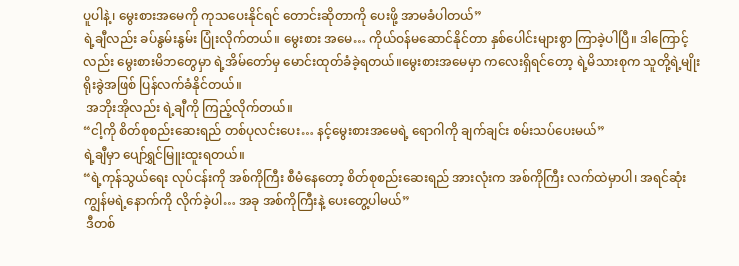ပူပါနဲ့၊ မွေးစားအမေကို ကုသပေးနိုင်ရင် တောင်းဆိုတာကို ပေးဖို့ အာမခံပါတယ်”
ရဲ့ချီလည်း ခပ်နွမ်းနွမ်း ပြုံးလိုက်တယ်။ မွေးစား အမေ… ကိုယ်ဝန်မဆောင်နိုင်တာ နှစ်ပေါင်းများစွာ ကြာခဲ့ပါပြီ။ ဒါကြောင့်လည်း မွေးစားမိဘတွေမှာ ရဲ့အိမ်တော်မှ မောင်းထုတ်ခံခဲ့ရတယ်။မွေးစားအမေမှာ ကလေးရှိရင်တော့ ရဲ့မိသားစုက သူတို့ရဲ့မျိုးရိုးခွဲအဖြစ် ပြန်လက်ခံနိုင်တယ်။
 အဘိုးအိုလည်း ရဲ့ချီကို ကြည့်လိုက်တယ်။
“ငါ့ကို စိတ်စုစည်းဆေးရည် တစ်ပုလင်းပေး… နင့်မွေးစားအမေရဲ့ ရောဂါကို ချက်ချင်း စမ်းသပ်ပေးမယ်”
ရဲ့ချီမှာ ပျော်ရွှင်မြူးထူးရတယ်။
“ရဲ့ကုန်သွယ်ရေး လုပ်ငန်းကို အစ်ကိုကြီး စီမံနေတော့ စိတ်စုစည်းဆေးရည် အားလုံးက အစ်ကိုကြီး လက်ထဲမှာပါ၊ အရင်ဆုံး ကျွန်မရဲ့နောက်ကို လိုက်ခဲ့ပါ… အခု အစ်ကိုကြီးနဲ့ ပေးတွေ့ပါမယ်”
 ဒီတစ်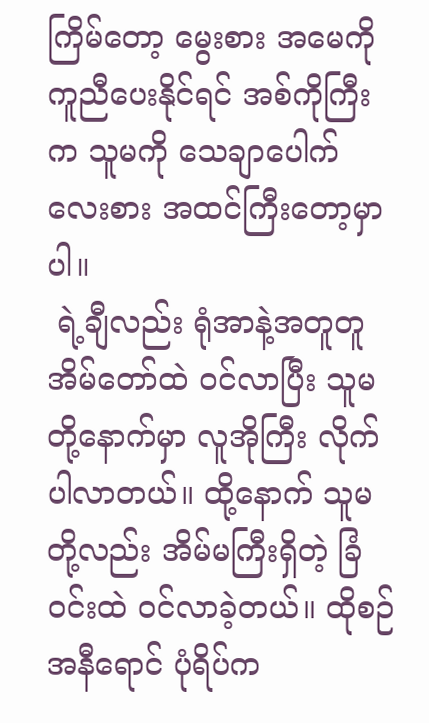ကြိမ်တော့ မွေးစား အမေကို ကူညီပေးနိုင်ရင် အစ်ကိုကြီးက သူမကို သေချာပေါက် လေးစား အထင်ကြီးတော့မှာပါ။
 ရဲ့ချီလည်း ရုံအာနဲ့အတူတူ အိမ်တော်ထဲ ဝင်လာပြီး သူမတို့နောက်မှာ လူအိုကြီး လိုက်ပါလာတယ်။ ထို့နောက် သူမတို့လည်း အိမ်မကြီးရှိတဲ့ ခြံဝင်းထဲ ဝင်လာခဲ့တယ်။ ထိုစဉ် အနီရောင် ပုံရိပ်က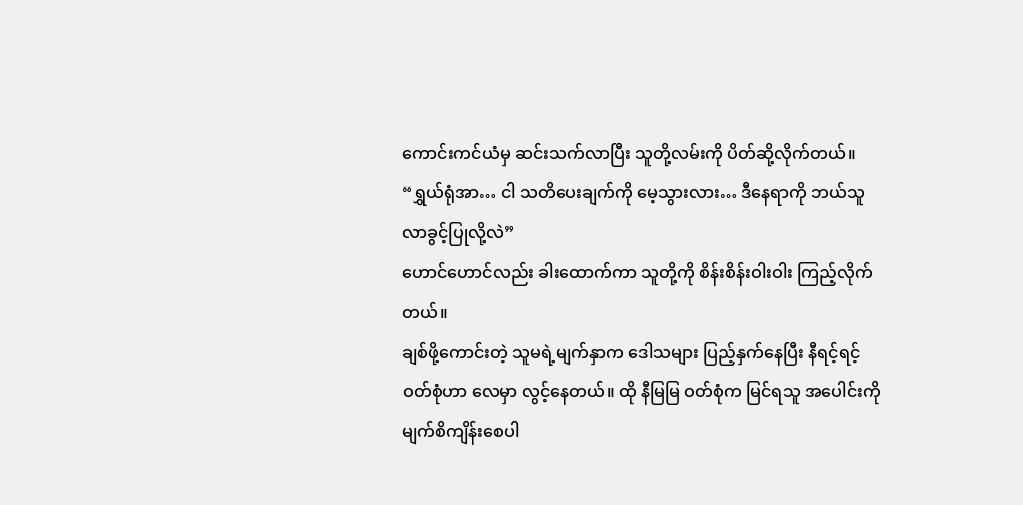ကောင်းကင်ယံမှ ဆင်းသက်လာပြီး သူတို့လမ်းကို ပိတ်ဆို့လိုက်တယ်။
“ရွှယ်ရုံအာ… ငါ သတိပေးချက်ကို မေ့သွားလား… ဒီနေရာကို ဘယ်သူ လာခွင့်ပြုလို့လဲ”
ဟောင်ဟောင်လည်း ခါးထောက်ကာ သူတို့ကို စိန်းစိန်းဝါးဝါး ကြည့်လိုက်တယ်။
ချစ်ဖို့ကောင်းတဲ့ သူမရဲ့မျက်နှာက ဒေါသများ ပြည့်နှက်နေပြီး နီရင့်ရင့် ဝတ်စုံဟာ လေမှာ လွင့်နေတယ်။ ထို နီမြမြ ဝတ်စုံက မြင်ရသူ အပေါင်းကို မျက်စိကျိန်းစေပါ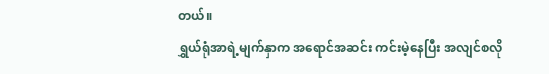တယ်။
ရွှယ်ရုံအာရဲ့မျက်နှာက အရောင်အဆင်း ကင်းမဲ့နေပြီး အလျင်စလို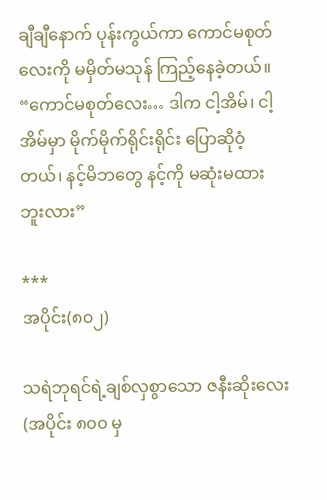ချီချီနောက် ပုန်းကွယ်ကာ ကောင်မစုတ်လေးကို မမှိတ်မသုန် ကြည့်နေခဲ့တယ်။
“ကောင်မစုတ်လေး… ဒါက ငါ့အိမ်၊ ငါ့အိမ်မှာ မိုက်မိုက်ရိုင်းရိုင်း ပြောဆိုဝံ့တယ်၊ နင့်မိဘတွေ နင့်ကို မဆုံးမထားဘူးလား”

***
အပိုင်း(၈၀၂)

သရဲဘုရင်ရဲ့ချစ်လှစွာသော ဇနီးဆိုးလေး (အပိုင်း ၈၀၀ မှ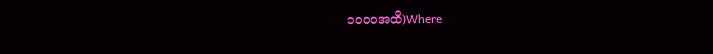၁၀၀၀အထိ)Where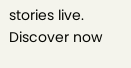stories live. Discover now